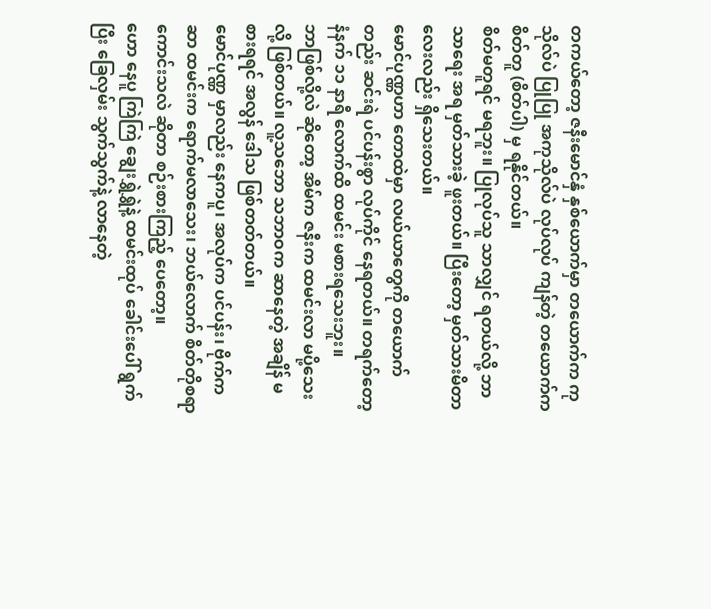တကယ်တော့ ဇနီးမောင်နှံ နှစ်ယောက်မှာ တယောက်က ကုသိုလ်ပဲ ပြုပြု အကုသိုလ်ပဲ လုပ်လုပ် ကျန်တဲ့ တယောက်က စိတ်တူ (စိတ်ပါ) မှ ရနိုင်တယ်။
စိတ်မတူရင် မရဘူး။ ပြုလုပ်သူ သာလျှင် ရတယ်လို့ ဘာသာရေး အရ မှတ်သားခဲ့ ဖူးတယ်။ ပြီးတော့ မှတ်သားမိတာ လေးလည်း ရှိသေးတယ်။
မောင်ပုဏ္ဏဟာ တောထဲမှာ လယ်ယာတွေကို တယောက်တည်း ဆင်းရဲ ပင်ပန်းစွာ လုပ်ကိုင် နေရတယ်။ တရက်တော့ နံနက် ၁၁ နာရီ လောက်ထိ ထမင်း မစားရသေးဘူး။
ဘာဖြစ်လို့လဲ ဆိုတော့ အိမ်က ဇနီးက ထမင်းလာ မပို့သေးလို့ ဖြစ်တယ်။ လူ့သဘော သဘာဝက ဆာနေတဲ့ အချိန် မစားရရင် အလွန် ဒေါသ ဖြစ်တတ်တယ်။
မောင်ပုဏ္ဏ မှာလည်း နေကပူ၊ အလုပ်က ပင်ပန်း၊ ဗိုက်ကဆာ ထမင်းက ရောက်မလာသေး၊ ဘယ်လောက် စိတ်တိုစရာ ကောင်းသလဲ ဆိုတာ စဉ်းစားကြည့် ပေတော့။
ဟော နေပူ ကြဲကြဲ ချွေးရွှဲရွှဲနဲ့ ထမင်းထုပ် ခေါင်းပေါ် ရွက်ပြီး ခြေလှမ်း သွက်သွက်နဲ့ လာနေတဲ့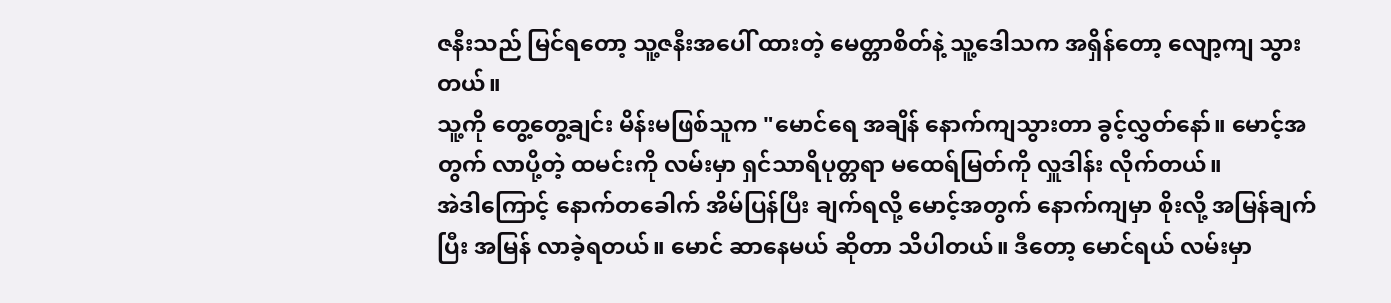ဇနီးသည် မြင်ရတော့ သူ့ဇနီးအပေါ် ထားတဲ့ မေတ္တာစိတ်နဲ့ သူ့ဒေါသက အရှိန်တော့ လျော့ကျ သွားတယ်။
သူ့ကို တွေ့တွေ့ချင်း မိန်းမဖြစ်သူက "မောင်ရေ အချိန် နောက်ကျသွားတာ ခွင့်လွှတ်နော်။ မောင့်အတွက် လာပို့တဲ့ ထမင်းကို လမ်းမှာ ရှင်သာရိပုတ္တရာ မထေရ်မြတ်ကို လှူဒါန်း လိုက်တယ်။
အဲဒါကြောင့် နောက်တခေါက် အိမ်ပြန်ပြီး ချက်ရလို့ မောင့်အတွက် နောက်ကျမှာ စိုးလို့ အမြန်ချက်ပြီး အမြန် လာခဲ့ရတယ်။ မောင် ဆာနေမယ် ဆိုတာ သိပါတယ်။ ဒီတော့ မောင်ရယ် လမ်းမှာ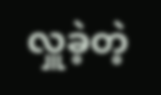လှူခဲ့တဲ့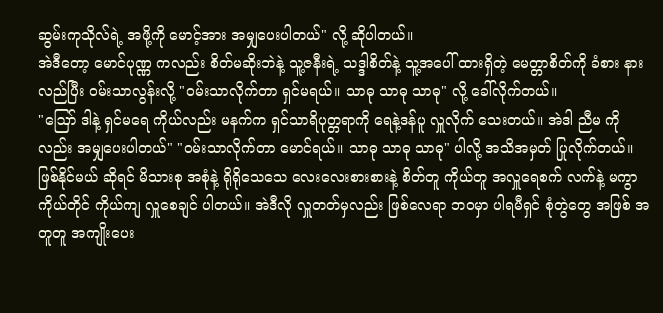ဆွမ်းကုသိုလ်ရဲ့ အဖို့ကို မောင့်အား အမျှပေးပါတယ်" လို့ ဆိုပါတယ်။
အဲဒီတော့ မောင်ပုဏ္ဏ ကလည်း စိတ်မဆိုးဘဲနဲ့ သူ့ဇနီးရဲ့ သဒ္ဒါစိတ်နဲ့ သူ့အပေါ် ထားရှိတဲ့ မေတ္တာစိတ်ကို ခံစား နားလည်ပြီး ဝမ်းသာလွန်းလို့ "ဝမ်းသာလိုက်တာ ရှင်မရယ်။ သာဓု သာဓု သာဓု" လို့ ခေါ်လိုက်တယ်။
"ဪ ဒါနဲ့ ရှင်မရေ ကိုယ်လည်း မနက်က ရှင်သာရိပုတ္တရာကို ရေနဲ့ဒန်ပူ လှူလိုက် သေးတယ်။ အဲဒါ ညီမ ကိုလည်း အမျှပေးပါတယ်" "ဝမ်းသာလိုက်တာ မောင်ရယ်။ သာဓု သာဓု သာဓု" ပါလို့ အသိအမှတ် ပြုလိုက်တယ်။
ဖြစ်နိုင်မယ် ဆိုရင် မိသားစု အစုံနဲ့ ရိုရိုသေသေ လေးလေးစားစားနဲ့ စိတ်တူ ကိုယ်တူ အလှူရေစက် လက်နဲ့ မကွာ ကိုယ်တိုင် ကိုယ်ကျ လှူစေချင် ပါတယ်။ အဲဒီလို လှူတတ်မှလည်း ဖြစ်လေရာ ဘဝမှာ ပါရမီရှင် စုံတွဲတွေ အဖြစ် အတူတူ အကျိုးပေး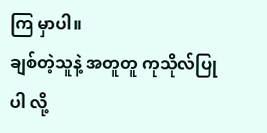ကြ မှာပါ။
ချစ်တဲ့သူနဲ့ အတူတူ ကုသိုလ်ပြုပါ လို့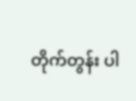တိုက်တွန်း ပါ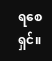ရစေရှင်။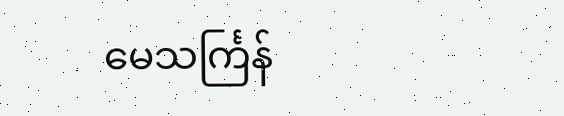မေသင်္ကြန်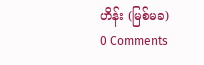ဟိန်း (မြစ်မခ)
0 Comments